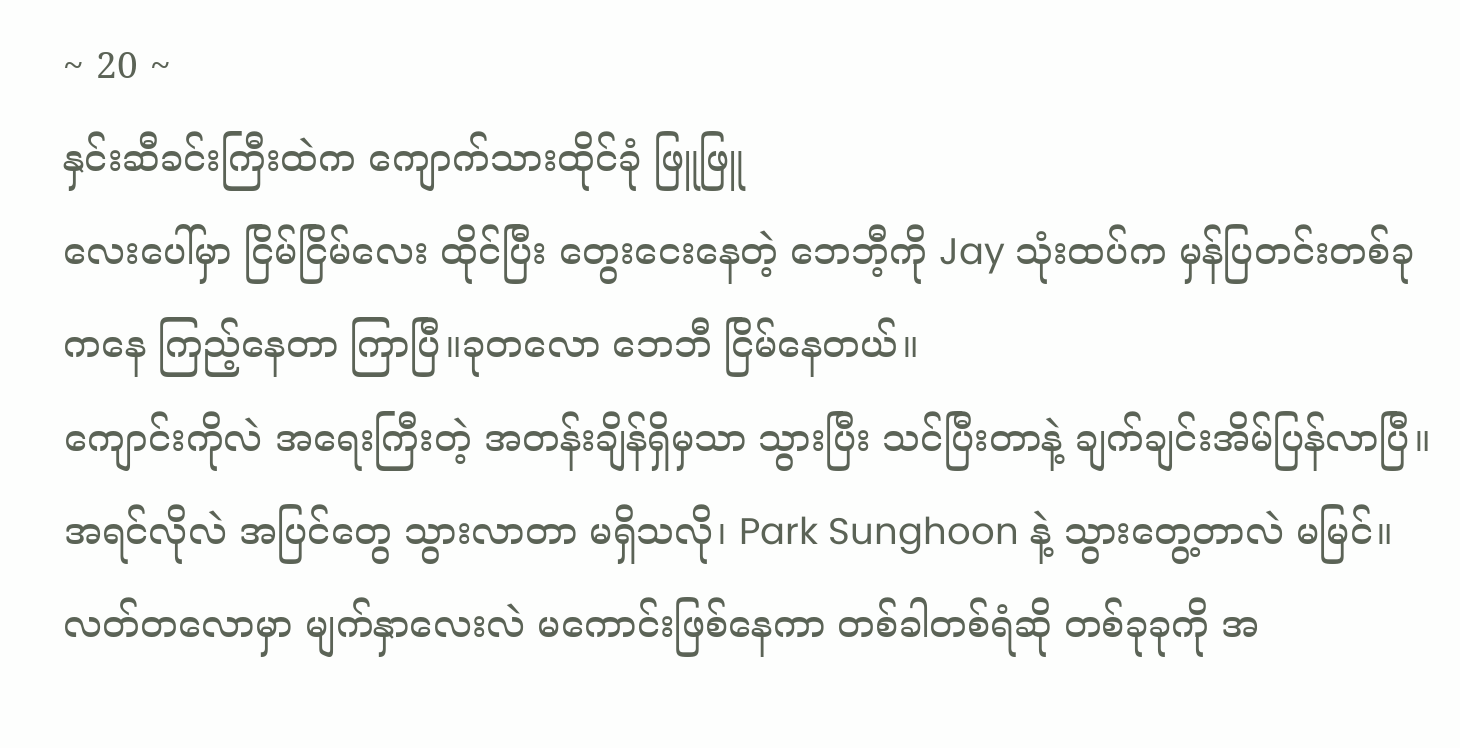~ 20 ~
နှင်းဆီခင်းကြီးထဲက ကျောက်သားထိုင်ခုံ ဖြူဖြူ
လေးပေါ်မှာ ငြိမ်ငြိမ်လေး ထိုင်ပြီး တွေးငေးနေတဲ့ ဘေဘီ့ကို Jay သုံးထပ်က မှန်ပြတင်းတစ်ခုကနေ ကြည့်နေတာ ကြာပြီ။ခုတလော ဘေဘီ ငြိမ်နေတယ်။
ကျောင်းကိုလဲ အရေးကြီးတဲ့ အတန်းချိန်ရှိမှသာ သွားပြီး သင်ပြီးတာနဲ့ ချက်ချင်းအိမ်ပြန်လာပြီ။
အရင်လိုလဲ အပြင်တွေ သွားလာတာ မရှိသလို၊ Park Sunghoon နဲ့ သွားတွေ့တာလဲ မမြင်။
လတ်တလောမှာ မျက်နှာလေးလဲ မကောင်းဖြစ်နေကာ တစ်ခါတစ်ရံဆို တစ်ခုခုကို အ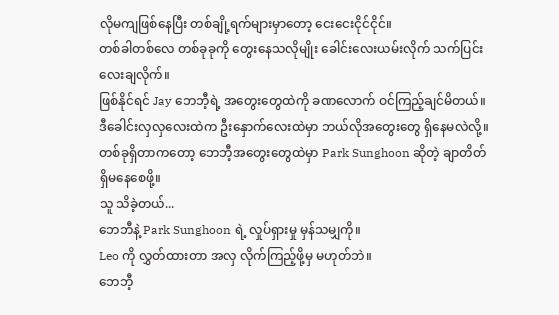လိုမကျဖြစ်နေပြီး တစ်ချို့ရက်များမှာတော့ ငေးငေးငိုင်ငိုင်။
တစ်ခါတစ်လေ တစ်ခုခုကို တွေးနေသလိုမျိုး ခေါင်းလေးယမ်းလိုက် သက်ပြင်းလေးချလိုက်။
ဖြစ်နိုင်ရင် Jay ဘေဘီ့ရဲ့ အတွေးတွေထဲကို ခဏလောက် ဝင်ကြည့်ချင်မိတယ်။ ဒီခေါင်းလှလှလေးထဲက ဦးနှောက်လေးထဲမှာ ဘယ်လိုအတွေးတွေ ရှိနေမလဲလို့။
တစ်ခုရှိတာကတော့ ဘေဘီ့အတွေးတွေထဲမှာ Park Sunghoon ဆိုတဲ့ ချာတိတ် ရှိမနေစေဖို့။
သူ သိခဲ့တယ်...
ဘေဘီနဲ့ Park Sunghoon ရဲ့ လှုပ်ရှားမှု မှန်သမျှကို။
Leo ကို လွှတ်ထားတာ အလှ လိုက်ကြည့်ဖို့မှ မဟုတ်ဘဲ။
ဘေဘီ့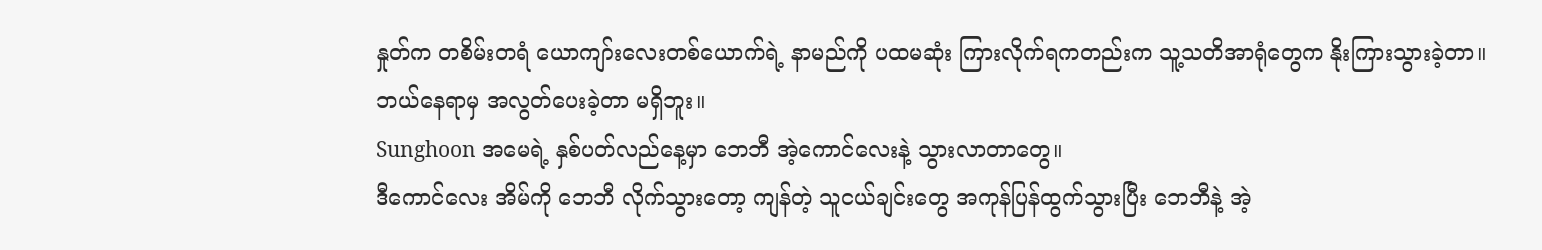နှုတ်က တစိမ်းတရံ ယောကျာ်းလေးတစ်ယောက်ရဲ့ နာမည်ကို ပထမဆုံး ကြားလိုက်ရကတည်းက သူ့သတိအာရုံတွေက နိုးကြားသွားခဲ့တာ။
ဘယ်နေရာမှ အလွတ်ပေးခဲ့တာ မရှိဘူး။
Sunghoon အမေရဲ့ နှစ်ပတ်လည်နေ့မှာ ဘေဘီ အဲ့ကောင်လေးနဲ့ သွားလာတာတွေ။
ဒီကောင်လေး အိမ်ကို ဘေဘီ လိုက်သွားတော့ ကျန်တဲ့ သူငယ်ချင်းတွေ အကုန်ပြန်ထွက်သွားပြီး ဘေဘီနဲ့ အဲ့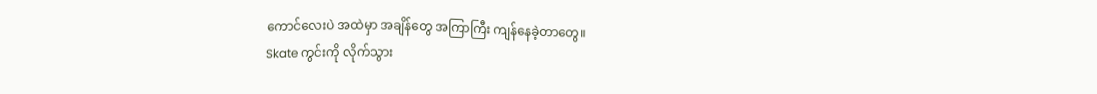ကောင်လေးပဲ အထဲမှာ အချိန်တွေ အကြာကြီး ကျန်နေခဲ့တာတွေ။
Skate ကွင်းကို လိုက်သွား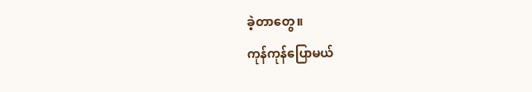ခဲ့တာတွေ။
ကုန်ကုန်ပြောမယ်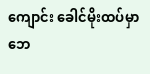ကျောင်း ခေါင်မိုးထပ်မှာ ဘေ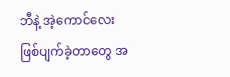ဘီနဲ့ အဲ့ကောင်လေး ဖြစ်ပျက်ခဲ့တာတွေ အ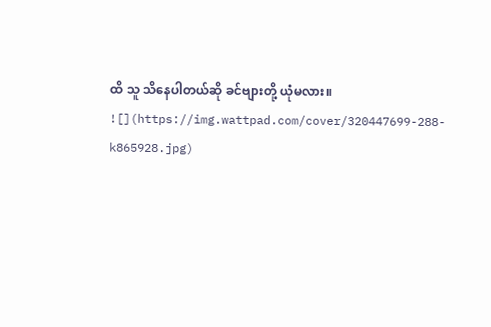ထိ သူ သိနေပါတယ်ဆို ခင်ဗျားတို့ ယုံမလား။
![](https://img.wattpad.com/cover/320447699-288-k865928.jpg)